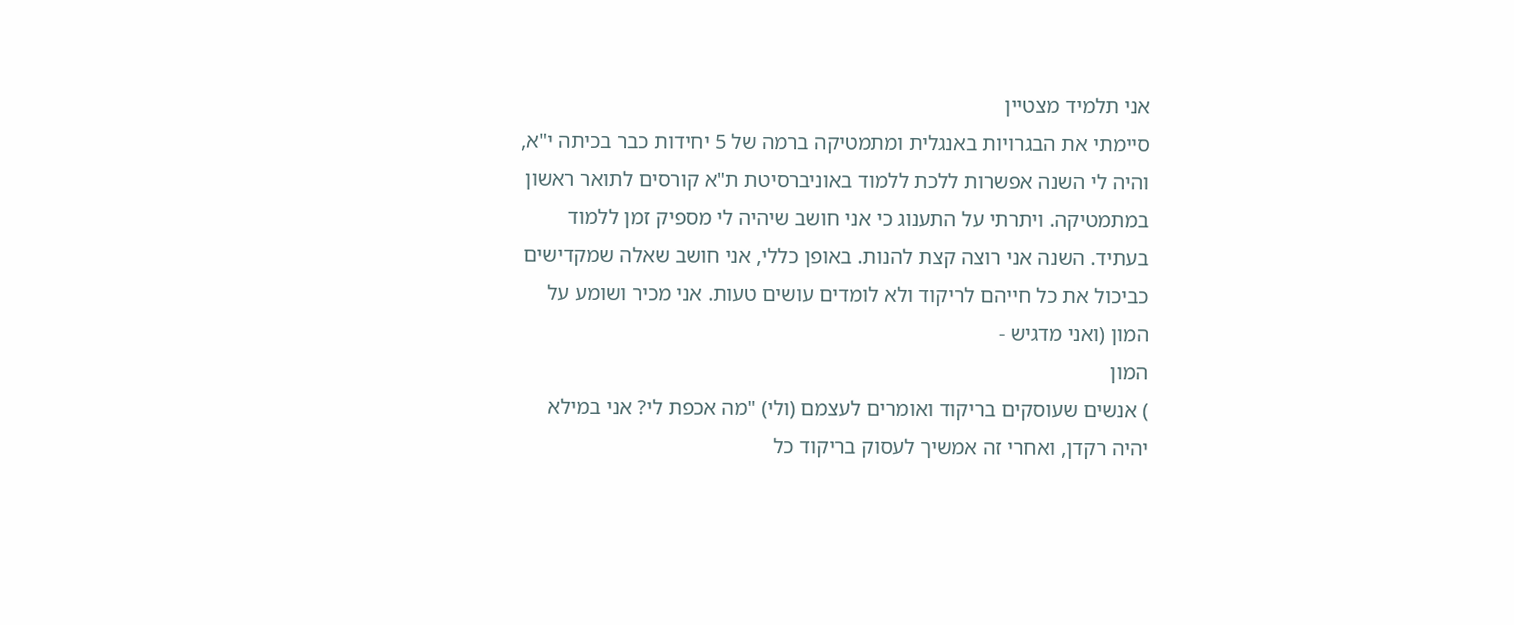אני תלמיד מצטיין
סיימתי את הבגרויות באנגלית ומתמטיקה ברמה של 5 יחידות כבר בכיתה י"א, והיה לי השנה אפשרות ללכת ללמוד באוניברסיטת ת"א קורסים לתואר ראשון במתמטיקה. ויתרתי על התענוג כי אני חושב שיהיה לי מספיק זמן ללמוד בעתיד. השנה אני רוצה קצת להנות. באופן כללי, אני חושב שאלה שמקדישים כביכול את כל חייהם לריקוד ולא לומדים עושים טעות. אני מכיר ושומע על המון (ואני מדגיש -
המון
) אנשים שעוסקים בריקוד ואומרים לעצמם (ולי) "מה אכפת לי? אני במילא יהיה רקדן, ואחרי זה אמשיך לעסוק בריקוד כל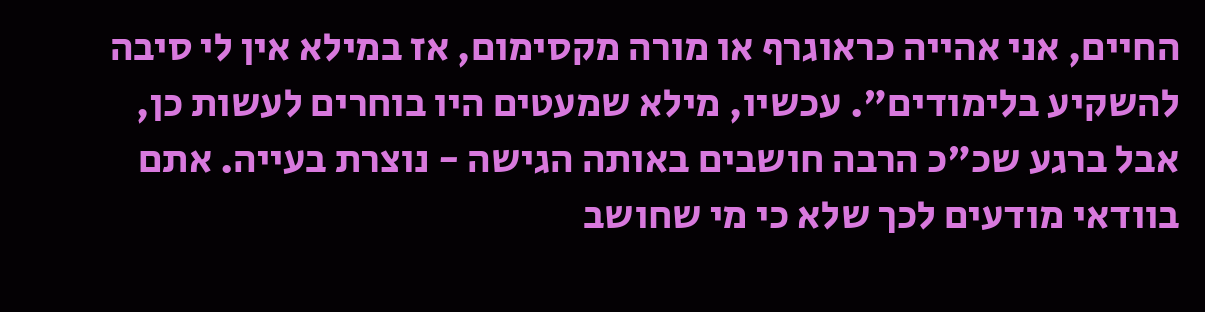החיים, אני אהייה כראוגרף או מורה מקסימום, אז במילא אין לי סיבה להשקיע בלימודים". עכשיו, מילא שמעטים היו בוחרים לעשות כן, אבל ברגע שכ"כ הרבה חושבים באותה הגישה - נוצרת בעייה. אתם בוודאי מודעים לכך שלא כי מי שחושב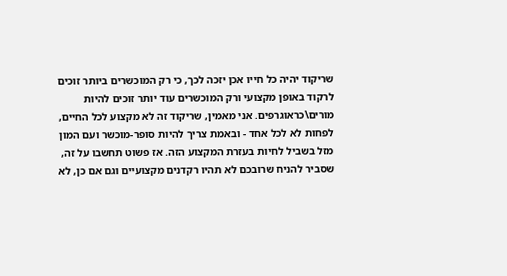שריקוד יהיה כל חייו אכן יזכה לכך, כי רק המוכשרים ביותר זוכים לרקוד באופן מקצועי ורק המוכשרים עוד יותר זוכים להיות מורים\כראוגרפים. אני מאמין, שריקוד זה לא מקצוע לכל החיים, לפחות לא לכל אחד - ובאמת צריך להיות סופר-מוכשר ועם המון מזל בשביל לחיות בעזרת המקצוע הזה. אז פשוט תחשבו על זה, שסביר להניח שרובכם לא תהיו רקדנים מקצועיים וגם אם כן, לא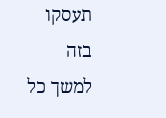תעסקו בזה למשך כל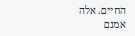החיים. אלה אמנם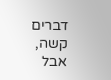דברים קשה, אבל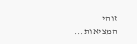זוהי המציאות...